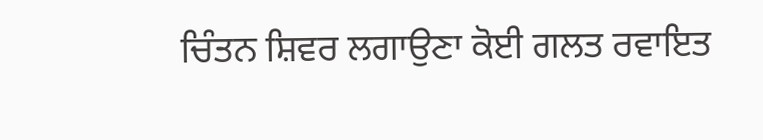ਚਿੰਤਨ ਸ਼ਿਵਰ ਲਗਾਉਣਾ ਕੋਈ ਗਲਤ ਰਵਾਇਤ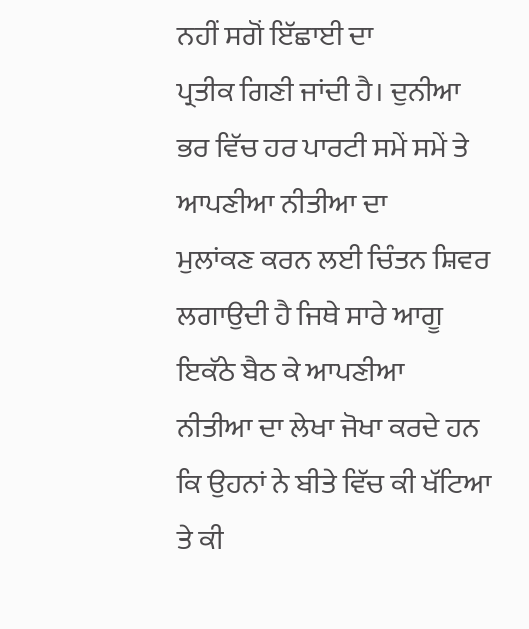ਨਹੀਂ ਸਗੋਂ ਇੱਛਾਈ ਦਾ
ਪ੍ਰਤੀਕ ਗਿਣੀ ਜਾਂਦੀ ਹੈ। ਦੁਨੀਆ ਭਰ ਵਿੱਚ ਹਰ ਪਾਰਟੀ ਸਮੇਂ ਸਮੇਂ ਤੇ ਆਪਣੀਆ ਨੀਤੀਆ ਦਾ
ਮੁਲਾਂਕਣ ਕਰਨ ਲਈ ਚਿੰਤਨ ਸ਼ਿਵਰ ਲਗਾਉਦੀ ਹੈ ਜਿਥੇ ਸਾਰੇ ਆਗੂ ਇਕੱਠੇ ਬੈਠ ਕੇ ਆਪਣੀਆ
ਨੀਤੀਆ ਦਾ ਲੇਖਾ ਜੋਖਾ ਕਰਦੇ ਹਨ ਕਿ ਉਹਨਾਂ ਨੇ ਬੀਤੇ ਵਿੱਚ ਕੀ ਖੱਟਿਆ ਤੇ ਕੀ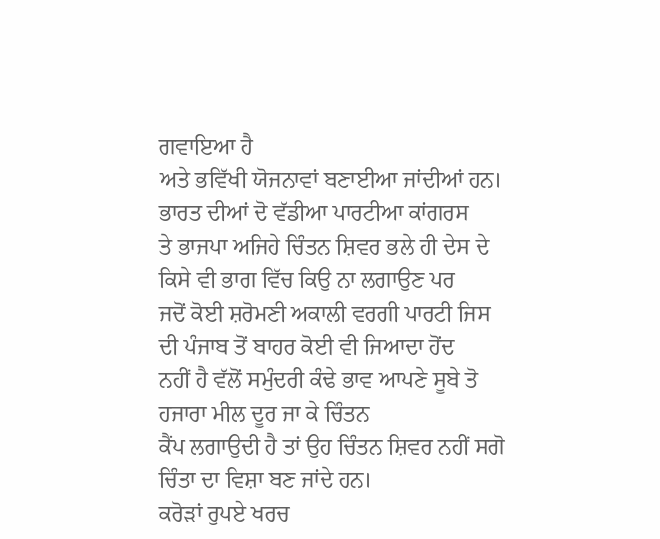ਗਵਾਇਆ ਹੈ
ਅਤੇ ਭਵਿੱਖੀ ਯੋਜਨਾਵਾਂ ਬਣਾਈਆ ਜਾਂਦੀਆਂ ਹਨ। ਭਾਰਤ ਦੀਆਂ ਦੋ ਵੱਡੀਆ ਪਾਰਟੀਆ ਕਾਂਗਰਸ
ਤੇ ਭਾਜਪਾ ਅਜਿਹੇ ਚਿੰਤਨ ਸ਼ਿਵਰ ਭਲੇ ਹੀ ਦੇਸ ਦੇ ਕਿਸੇ ਵੀ ਭਾਗ ਵਿੱਚ ਕਿਉ ਨਾ ਲਗਾਉਣ ਪਰ
ਜਦੋਂ ਕੋਈ ਸ਼ਰੋਮਣੀ ਅਕਾਲੀ ਵਰਗੀ ਪਾਰਟੀ ਜਿਸ ਦੀ ਪੰਜਾਬ ਤੋਂ ਬਾਹਰ ਕੋਈ ਵੀ ਜਿਆਦਾ ਹੋਂਦ
ਨਹੀਂ ਹੈ ਵੱਲੋਂ ਸਮੁੰਦਰੀ ਕੰਢੇ ਭਾਵ ਆਪਣੇ ਸੂਬੇ ਤੋ ਹਜਾਰਾ ਮੀਲ ਦੂਰ ਜਾ ਕੇ ਚਿੰਤਨ
ਕੈਂਪ ਲਗਾਉਦੀ ਹੈ ਤਾਂ ਉਹ ਚਿੰਤਨ ਸ਼ਿਵਰ ਨਹੀਂ ਸਗੋ ਚਿੰਤਾ ਦਾ ਵਿਸ਼ਾ ਬਣ ਜਾਂਦੇ ਹਨ।
ਕਰੋੜਾਂ ਰੁਪਏ ਖਰਚ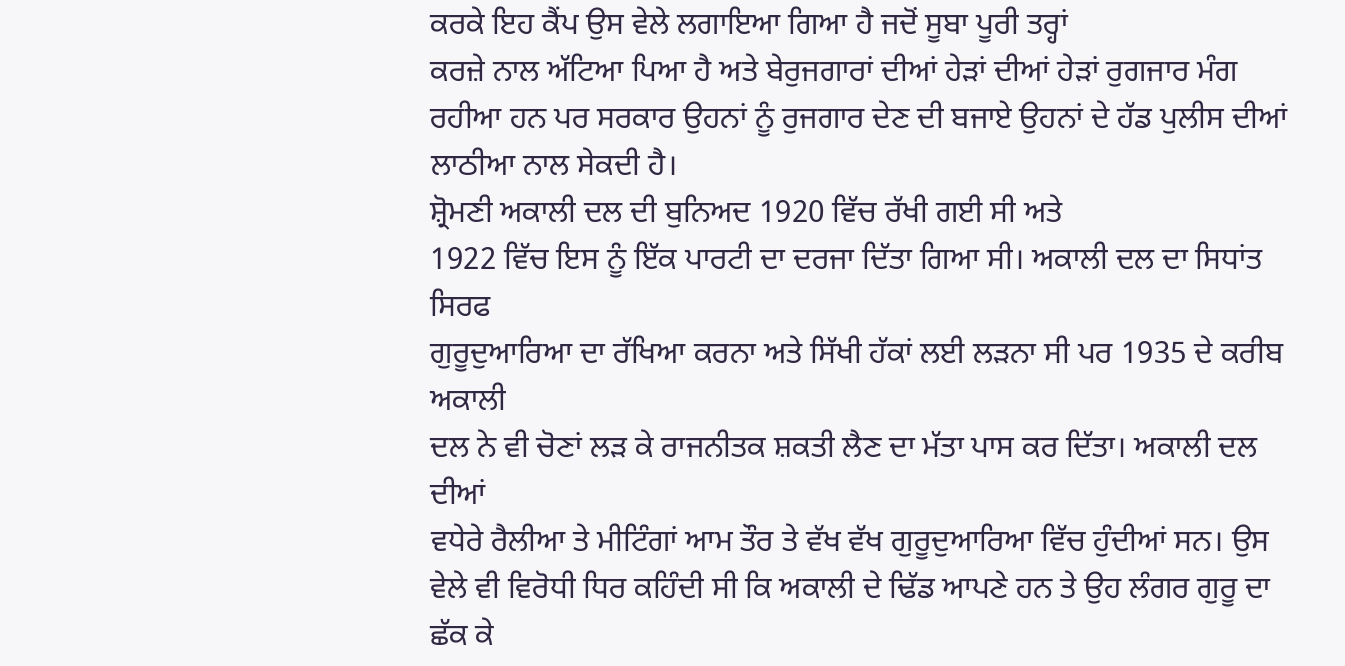ਕਰਕੇ ਇਹ ਕੈਂਪ ਉਸ ਵੇਲੇ ਲਗਾਇਆ ਗਿਆ ਹੈ ਜਦੋਂ ਸੂਬਾ ਪੂਰੀ ਤਰ੍ਹਾਂ
ਕਰਜ਼ੇ ਨਾਲ ਅੱਟਿਆ ਪਿਆ ਹੈ ਅਤੇ ਬੇਰੁਜਗਾਰਾਂ ਦੀਆਂ ਹੇੜਾਂ ਦੀਆਂ ਹੇੜਾਂ ਰੁਗਜਾਰ ਮੰਗ
ਰਹੀਆ ਹਨ ਪਰ ਸਰਕਾਰ ਉਹਨਾਂ ਨੂੰ ਰੁਜਗਾਰ ਦੇਣ ਦੀ ਬਜਾਏ ਉਹਨਾਂ ਦੇ ਹੱਡ ਪੁਲੀਸ ਦੀਆਂ
ਲਾਠੀਆ ਨਾਲ ਸੇਕਦੀ ਹੈ।
ਸ਼੍ਰੋਮਣੀ ਅਕਾਲੀ ਦਲ ਦੀ ਬੁਨਿਅਦ 1920 ਵਿੱਚ ਰੱਖੀ ਗਈ ਸੀ ਅਤੇ
1922 ਵਿੱਚ ਇਸ ਨੂੰ ਇੱਕ ਪਾਰਟੀ ਦਾ ਦਰਜਾ ਦਿੱਤਾ ਗਿਆ ਸੀ। ਅਕਾਲੀ ਦਲ ਦਾ ਸਿਧਾਂਤ ਸਿਰਫ
ਗੁਰੂਦੁਆਰਿਆ ਦਾ ਰੱਖਿਆ ਕਰਨਾ ਅਤੇ ਸਿੱਖੀ ਹੱਕਾਂ ਲਈ ਲੜਨਾ ਸੀ ਪਰ 1935 ਦੇ ਕਰੀਬ ਅਕਾਲੀ
ਦਲ ਨੇ ਵੀ ਚੋਣਾਂ ਲੜ ਕੇ ਰਾਜਨੀਤਕ ਸ਼ਕਤੀ ਲੈਣ ਦਾ ਮੱਤਾ ਪਾਸ ਕਰ ਦਿੱਤਾ। ਅਕਾਲੀ ਦਲ ਦੀਆਂ
ਵਧੇਰੇ ਰੈਲੀਆ ਤੇ ਮੀਟਿੰਗਾਂ ਆਮ ਤੌਰ ਤੇ ਵੱਖ ਵੱਖ ਗੁਰੂਦੁਆਰਿਆ ਵਿੱਚ ਹੁੰਦੀਆਂ ਸਨ। ਉਸ
ਵੇਲੇ ਵੀ ਵਿਰੋਧੀ ਧਿਰ ਕਹਿੰਦੀ ਸੀ ਕਿ ਅਕਾਲੀ ਦੇ ਢਿੱਡ ਆਪਣੇ ਹਨ ਤੇ ਉਹ ਲੰਗਰ ਗੁਰੂ ਦਾ
ਛੱਕ ਕੇ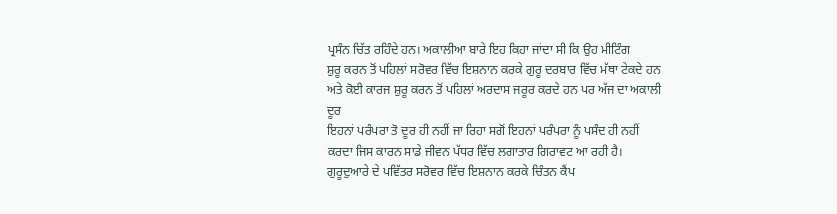ਪ੍ਰਸੰਨ ਚਿੱਤ ਰਹਿੰਦੇ ਹਨ। ਅਕਾਲੀਆ ਬਾਰੇ ਇਹ ਕਿਹਾ ਜਾਂਦਾ ਸੀ ਕਿ ਉਹ ਮੀਟਿੰਗ
ਸ਼ੁਰੂ ਕਰਨ ਤੋਂ ਪਹਿਲਾਂ ਸਰੋਵਰ ਵਿੱਚ ਇਸ਼ਨਾਨ ਕਰਕੇ ਗੁਰੂ ਦਰਬਾਰ ਵਿੱਚ ਮੱਥਾ ਟੇਕਦੇ ਹਨ
ਅਤੇ ਕੋਈ ਕਾਰਜ ਸ਼ੁਰੂ ਕਰਨ ਤੋਂ ਪਹਿਲਾਂ ਅਰਦਾਸ ਜਰੂਰ ਕਰਦੇ ਹਨ ਪਰ ਅੱਜ ਦਾ ਅਕਾਲੀ ਦੂਰ
ਇਹਨਾਂ ਪਰੰਪਰਾ ਤੋ ਦੂਰ ਹੀ ਨਹੀਂ ਜਾ ਰਿਹਾ ਸਗੋਂ ਇਹਨਾਂ ਪਰੰਪਰਾ ਨੂੰ ਪਸੰਦ ਹੀ ਨਹੀਂ
ਕਰਦਾ ਜਿਸ ਕਾਰਨ ਸਾਡੇ ਜੀਵਨ ਪੱਧਰ ਵਿੱਚ ਲਗਾਤਾਰ ਗਿਰਾਵਟ ਆ ਰਹੀ ਹੈ।
ਗੁਰੂਦੁਆਰੇ ਦੇ ਪਵਿੱਤਰ ਸਰੋਵਰ ਵਿੱਚ ਇਸ਼ਨਾਨ ਕਰਕੇ ਚਿੰਤਨ ਕੈਂਪ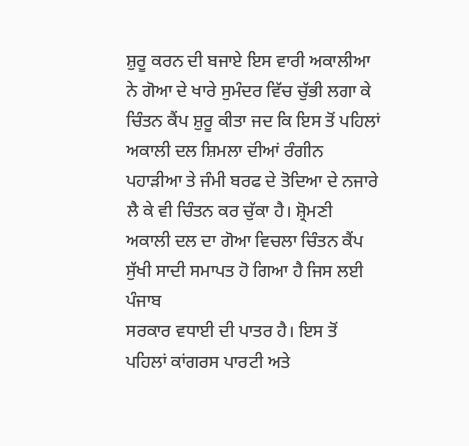ਸ਼ੁਰੂ ਕਰਨ ਦੀ ਬਜਾਏ ਇਸ ਵਾਰੀ ਅਕਾਲੀਆ ਨੇ ਗੋਆ ਦੇ ਖਾਰੇ ਸੁਮੰਦਰ ਵਿੱਚ ਚੁੱਭੀ ਲਗਾ ਕੇ
ਚਿੰਤਨ ਕੈਂਪ ਸ਼ੁਰੂ ਕੀਤਾ ਜਦ ਕਿ ਇਸ ਤੋਂ ਪਹਿਲਾਂ ਅਕਾਲੀ ਦਲ ਸ਼ਿਮਲਾ ਦੀਆਂ ਰੰਗੀਨ
ਪਹਾੜੀਆ ਤੇ ਜੰਮੀ ਬਰਫ ਦੇ ਤੋਦਿਆ ਦੇ ਨਜਾਰੇ ਲੈ ਕੇ ਵੀ ਚਿੰਤਨ ਕਰ ਚੁੱਕਾ ਹੈ। ਸ਼੍ਰੋਮਣੀ
ਅਕਾਲੀ ਦਲ ਦਾ ਗੋਆ ਵਿਚਲਾ ਚਿੰਤਨ ਕੈਂਪ ਸੁੱਖੀ ਸਾਦੀ ਸਮਾਪਤ ਹੋ ਗਿਆ ਹੈ ਜਿਸ ਲਈ ਪੰਜਾਬ
ਸਰਕਾਰ ਵਧਾਈ ਦੀ ਪਾਤਰ ਹੈ। ਇਸ ਤੋਂ ਪਹਿਲਾਂ ਕਾਂਗਰਸ ਪਾਰਟੀ ਅਤੇ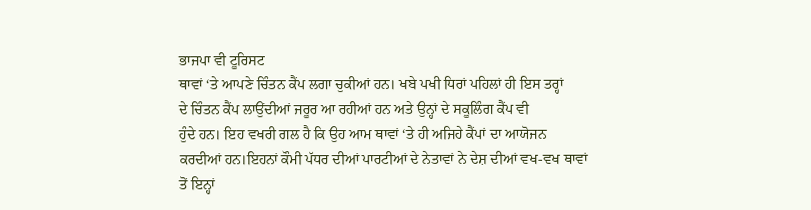ਭਾਜਪਾ ਵੀ ਟੂਰਿਸਟ
ਥਾਵਾਂ ‘ਤੇ ਆਪਣੇ ਚਿੰਤਨ ਕੈਂਪ ਲਗਾ ਚੁਕੀਆਂ ਹਨ। ਖਬੇ ਪਖੀ ਧਿਰਾਂ ਪਹਿਲਾਂ ਹੀ ਇਸ ਤਰ੍ਹਾਂ
ਦੇ ਚਿੰਤਨ ਕੈਂਪ ਲਾਉਂਦੀਆਂ ਜਰੂਰ ਆ ਰਹੀਆਂ ਹਨ ਅਤੇ ਉਨ੍ਹਾਂ ਦੇ ਸਕੂਲਿੰਗ ਕੈਂਪ ਵੀ
ਹੁੰਦੇ ਹਨ। ਇਹ ਵਖਰੀ ਗਲ ਹੈ ਕਿ ਉਹ ਆਮ ਥਾਵਾਂ ‘ਤੇ ਹੀ ਅਜਿਹੇ ਕੈਂਪਾਂ ਦਾ ਆਯੋਜਨ
ਕਰਦੀਆਂ ਹਨ।ਇਹਨਾਂ ਕੌਮੀ ਪੱਧਰ ਦੀਆਂ ਪਾਰਟੀਆਂ ਦੇ ਨੇਤਾਵਾਂ ਨੇ ਦੇਸ਼ ਦੀਆਂ ਵਖ-ਵਖ ਥਾਵਾਂ
ਤੋਂ ਇਨ੍ਹਾਂ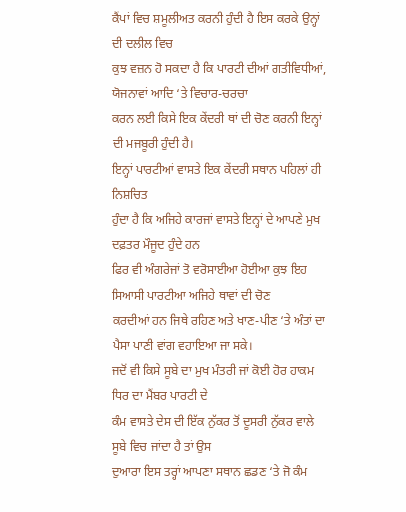ਕੈਂਪਾਂ ਵਿਚ ਸ਼ਮੂਲੀਅਤ ਕਰਨੀ ਹੁੰਦੀ ਹੈ ਇਸ ਕਰਕੇ ਉਨ੍ਹਾਂ ਦੀ ਦਲੀਲ ਵਿਚ
ਕੁਝ ਵਜ਼ਨ ਹੋ ਸਕਦਾ ਹੈ ਕਿ ਪਾਰਟੀ ਦੀਆਂ ਗਤੀਵਿਧੀਆਂ, ਯੋਜਨਾਵਾਂ ਆਦਿ ‘ਤੇ ਵਿਚਾਰ-ਚਰਚਾ
ਕਰਨ ਲਈ ਕਿਸੇ ਇਕ ਕੇਂਦਰੀ ਥਾਂ ਦੀ ਚੋਣ ਕਰਨੀ ਇਨ੍ਹਾਂ ਦੀ ਮਜਬੂਰੀ ਹੁੰਦੀ ਹੈ।
ਇਨ੍ਹਾਂ ਪਾਰਟੀਆਂ ਵਾਸਤੇ ਇਕ ਕੇਂਦਰੀ ਸਥਾਨ ਪਹਿਲਾਂ ਹੀ ਨਿਸ਼ਚਿਤ
ਹੁੰਦਾ ਹੈ ਕਿ ਅਜਿਹੇ ਕਾਰਜਾਂ ਵਾਸਤੇ ਇਨ੍ਹਾਂ ਦੇ ਆਪਣੇ ਮੁਖ ਦਫ਼ਤਰ ਮੌਜੂਦ ਹੁੰਦੇ ਹਨ
ਫਿਰ ਵੀ ਅੰਗਰੇਜਾਂ ਤੋ ਵਰੋਸਾਈਆ ਹੋਈਆ ਕੁਝ ਇਹ ਸਿਆਸੀ ਪਾਰਟੀਆ ਅਜਿਹੇ ਥਾਵਾਂ ਦੀ ਚੋਣ
ਕਰਦੀਆਂ ਹਨ ਜਿਥੇ ਰਹਿਣ ਅਤੇ ਖਾਣ-ਪੀਣ ‘ਤੇ ਅੰਤਾਂ ਦਾ ਪੈਸਾ ਪਾਣੀ ਵਾਂਗ ਵਹਾਇਆ ਜਾ ਸਕੇ।
ਜਦੋਂ ਵੀ ਕਿਸੇ ਸੂਬੇ ਦਾ ਮੁਖ ਮੰਤਰੀ ਜਾਂ ਕੋਈ ਹੋਰ ਹਾਕਮ ਧਿਰ ਦਾ ਮੈਂਬਰ ਪਾਰਟੀ ਦੇ
ਕੰਮ ਵਾਸਤੇ ਦੇਸ ਦੀ ਇੱਕ ਨੁੱਕਰ ਤੋਂ ਦੂਸਰੀ ਨੁੱਕਰ ਵਾਲੇ ਸੂਬੇ ਵਿਚ ਜਾਂਦਾ ਹੈ ਤਾਂ ਉਸ
ਦੁਆਰਾ ਇਸ ਤਰ੍ਹਾਂ ਆਪਣਾ ਸਥਾਨ ਛਡਣ ‘ਤੇ ਜੋ ਕੰਮ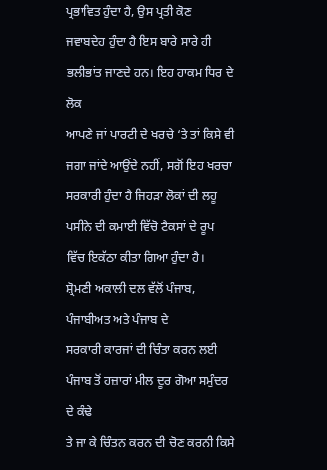ਪ੍ਰਭਾਵਿਤ ਹੁੰਦਾ ਹੈ, ਉਸ ਪ੍ਰਤੀ ਕੋਣ
ਜਵਾਬਦੇਹ ਹੁੰਦਾ ਹੈ ਇਸ ਬਾਰੇ ਸਾਰੇ ਹੀ ਭਲੀਭਾਂਤ ਜਾਣਦੇ ਹਨ। ਇਹ ਹਾਕਮ ਧਿਰ ਦੇ ਲੋਕ
ਆਪਣੇ ਜਾਂ ਪਾਰਟੀ ਦੇ ਖਰਚੇ ‘ਤੇ ਤਾਂ ਕਿਸੇ ਵੀ ਜਗਾ ਜਾਂਦੇ ਆਉਂਦੇ ਨਹੀਂ, ਸਗੋਂ ਇਹ ਖਰਚਾ
ਸਰਕਾਰੀ ਹੁੰਦਾ ਹੈ ਜਿਹੜਾ ਲੋਕਾਂ ਦੀ ਲਹੂ ਪਸੀਨੇ ਦੀ ਕਮਾਈ ਵਿੱਚੋ ਟੈਕਸਾਂ ਦੇ ਰੂਪ
ਵਿੱਚ ਇਕੱਠਾ ਕੀਤਾ ਗਿਆ ਹੁੰਦਾ ਹੈ।
ਸ਼੍ਰੋਮਣੀ ਅਕਾਲੀ ਦਲ ਵੱਲੋਂ ਪੰਜਾਬ, ਪੰਜਾਬੀਅਤ ਅਤੇ ਪੰਜਾਬ ਦੇ
ਸਰਕਾਰੀ ਕਾਰਜਾਂ ਦੀ ਚਿੰਤਾ ਕਰਨ ਲਈ ਪੰਜਾਬ ਤੋਂ ਹਜ਼ਾਰਾਂ ਮੀਲ ਦੂਰ ਗੋਆ ਸਮੁੰਦਰ ਦੇ ਕੰਢੇ
ਤੇ ਜਾ ਕੇ ਚਿੰਤਨ ਕਰਨ ਦੀ ਚੋਣ ਕਰਨੀ ਕਿਸੇ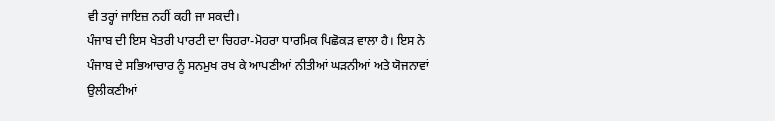ਵੀ ਤਰ੍ਹਾਂ ਜਾਇਜ਼ ਨਹੀਂ ਕਹੀ ਜਾ ਸਕਦੀ।
ਪੰਜਾਬ ਦੀ ਇਸ ਖੇਤਰੀ ਪਾਰਟੀ ਦਾ ਚਿਹਰਾ-ਮੋਹਰਾ ਧਾਰਮਿਕ ਪਿਛੋਕੜ ਵਾਲਾ ਹੈ। ਇਸ ਨੇ
ਪੰਜਾਬ ਦੇ ਸਭਿਆਚਾਰ ਨੂੰ ਸਨਮੁਖ ਰਖ ਕੇ ਆਪਣੀਆਂ ਨੀਤੀਆਂ ਘੜਨੀਆਂ ਅਤੇ ਯੋਜਨਾਵਾਂ
ਉਲੀਕਣੀਆਂ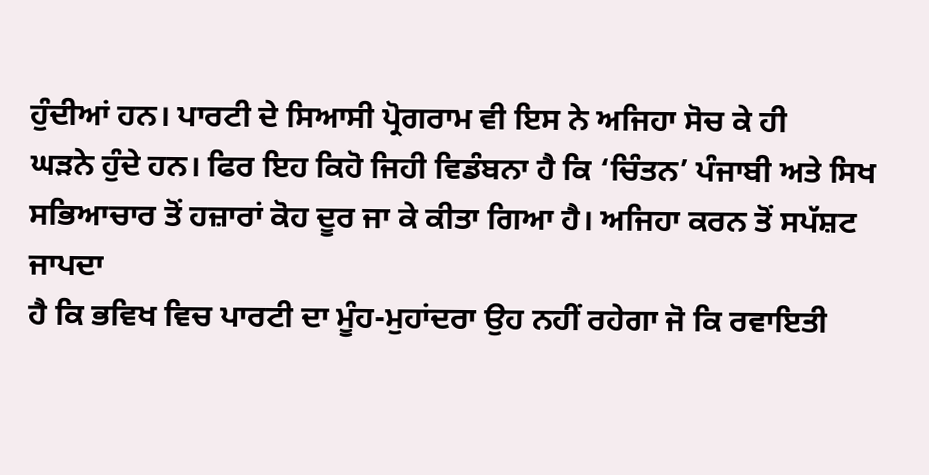ਹੁੰਦੀਆਂ ਹਨ। ਪਾਰਟੀ ਦੇ ਸਿਆਸੀ ਪ੍ਰੋਗਰਾਮ ਵੀ ਇਸ ਨੇ ਅਜਿਹਾ ਸੋਚ ਕੇ ਹੀ
ਘੜਨੇ ਹੁੰਦੇ ਹਨ। ਫਿਰ ਇਹ ਕਿਹੋ ਜਿਹੀ ਵਿਡੰਬਨਾ ਹੈ ਕਿ ‘ਚਿੰਤਨ’ ਪੰਜਾਬੀ ਅਤੇ ਸਿਖ
ਸਭਿਆਚਾਰ ਤੋਂ ਹਜ਼ਾਰਾਂ ਕੋਹ ਦੂਰ ਜਾ ਕੇ ਕੀਤਾ ਗਿਆ ਹੈ। ਅਜਿਹਾ ਕਰਨ ਤੋਂ ਸਪੱਸ਼ਟ ਜਾਪਦਾ
ਹੈ ਕਿ ਭਵਿਖ ਵਿਚ ਪਾਰਟੀ ਦਾ ਮੂੰਹ-ਮੁਹਾਂਦਰਾ ਉਹ ਨਹੀਂ ਰਹੇਗਾ ਜੋ ਕਿ ਰਵਾਇਤੀ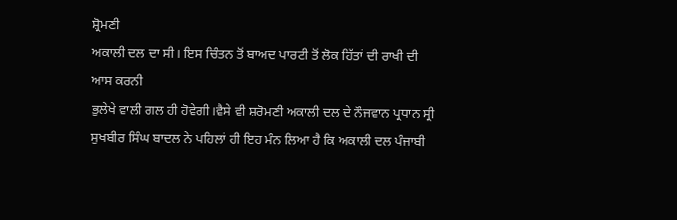ਸ਼੍ਰੋਮਣੀ
ਅਕਾਲੀ ਦਲ ਦਾ ਸੀ। ਇਸ ਚਿੰਤਨ ਤੋਂ ਬਾਅਦ ਪਾਰਟੀ ਤੋਂ ਲੋਕ ਹਿੱਤਾਂ ਦੀ ਰਾਖੀ ਦੀ ਆਸ ਕਰਨੀ
ਭੁਲੇਖੇ ਵਾਲੀ ਗਲ ਹੀ ਹੋਵੇਗੀ।ਵੈਸੇ ਵੀ ਸ਼ਰੋਮਣੀ ਅਕਾਲੀ ਦਲ ਦੇ ਨੌਜਵਾਨ ਪ੍ਰਧਾਨ ਸ੍ਰੀ
ਸੁਖਬੀਰ ਸਿੰਘ ਬਾਦਲ ਨੇ ਪਹਿਲਾਂ ਹੀ ਇਹ ਮੰਨ ਲਿਆ ਹੈ ਕਿ ਅਕਾਲੀ ਦਲ ਪੰਜਾਬੀ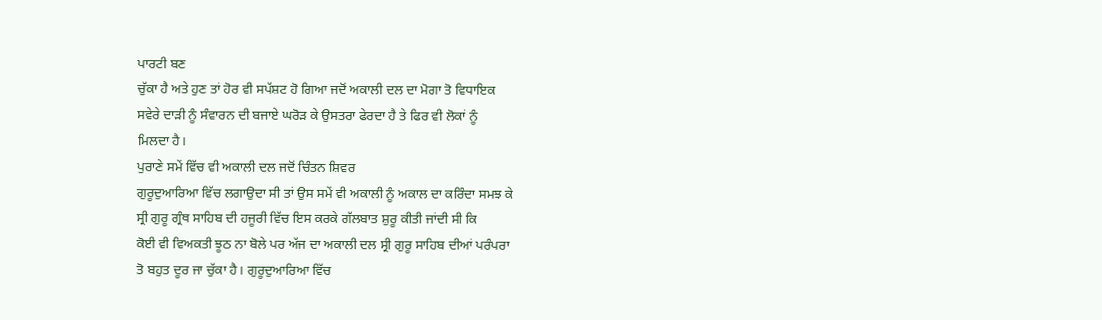ਪਾਰਟੀ ਬਣ
ਚੁੱਕਾ ਹੈ ਅਤੇ ਹੁਣ ਤਾਂ ਹੋਰ ਵੀ ਸਪੱਸ਼ਟ ਹੋ ਗਿਆ ਜਦੋਂ ਅਕਾਲੀ ਦਲ ਦਾ ਮੋਗਾ ਤੋ ਵਿਧਾਇਕ
ਸਵੇਰੇ ਦਾੜੀ ਨੂੰ ਸੰਵਾਰਨ ਦੀ ਬਜਾਏ ਘਰੋੜ ਕੇ ਉਸਤਰਾ ਫੇਰਦਾ ਹੈ ਤੇ ਫਿਰ ਵੀ ਲੋਕਾਂ ਨੂੰ
ਮਿਲਦਾ ਹੈ।
ਪੁਰਾਣੇ ਸਮੇਂ ਵਿੱਚ ਵੀ ਅਕਾਲੀ ਦਲ ਜਦੋਂ ਚਿੰਤਨ ਸ਼ਿਵਰ
ਗੁਰੂਦੁਆਰਿਆ ਵਿੱਚ ਲਗਾਉਦਾ ਸੀ ਤਾਂ ਉਸ ਸਮੇਂ ਵੀ ਅਕਾਲੀ ਨੂੰ ਅਕਾਲ ਦਾ ਕਰਿੰਦਾ ਸਮਝ ਕੇ
ਸ੍ਰੀ ਗੁਰੂ ਗ੍ਰੰਥ ਸਾਹਿਬ ਦੀ ਹਜੂਰੀ ਵਿੱਚ ਇਸ ਕਰਕੇ ਗੱਲਬਾਤ ਸ਼ੁਰੂ ਕੀਤੀ ਜਾਂਦੀ ਸੀ ਕਿ
ਕੋਈ ਵੀ ਵਿਅਕਤੀ ਝੂਠ ਨਾ ਬੋਲੇ ਪਰ ਅੱਜ ਦਾ ਅਕਾਲੀ ਦਲ ਸ੍ਰੀ ਗੁਰੂ ਸਾਹਿਬ ਦੀਆਂ ਪਰੰਪਰਾ
ਤੋ ਬਹੁਤ ਦੂਰ ਜਾ ਚੁੱਕਾ ਹੈ। ਗੁਰੂਦੁਆਰਿਆ ਵਿੱਚ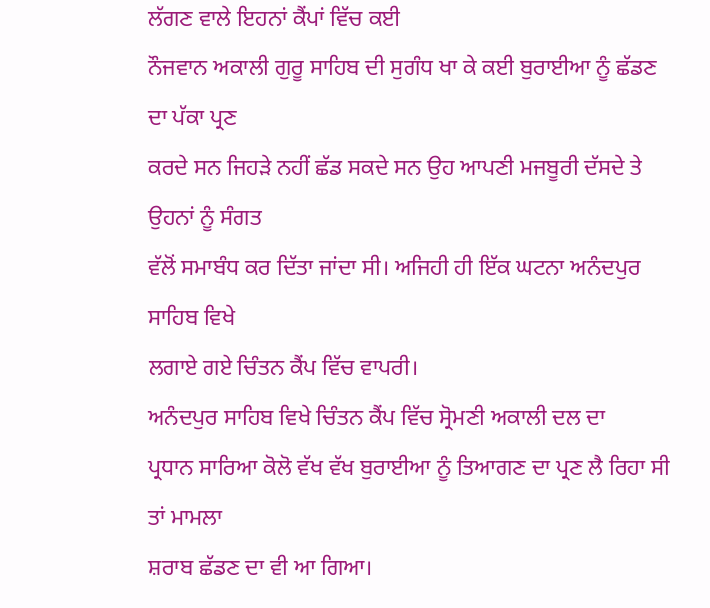ਲੱਗਣ ਵਾਲੇ ਇਹਨਾਂ ਕੈਂਪਾਂ ਵਿੱਚ ਕਈ
ਨੌਜਵਾਨ ਅਕਾਲੀ ਗੁਰੂ ਸਾਹਿਬ ਦੀ ਸੁਗੰਧ ਖਾ ਕੇ ਕਈ ਬੁਰਾਈਆ ਨੂੰ ਛੱਡਣ ਦਾ ਪੱਕਾ ਪ੍ਰਣ
ਕਰਦੇ ਸਨ ਜਿਹੜੇ ਨਹੀਂ ਛੱਡ ਸਕਦੇ ਸਨ ਉਹ ਆਪਣੀ ਮਜਬੂਰੀ ਦੱਸਦੇ ਤੇ ਉਹਨਾਂ ਨੂੰ ਸੰਗਤ
ਵੱਲੋਂ ਸਮਾਬੰਧ ਕਰ ਦਿੱਤਾ ਜਾਂਦਾ ਸੀ। ਅਜਿਹੀ ਹੀ ਇੱਕ ਘਟਨਾ ਅਨੰਦਪੁਰ ਸਾਹਿਬ ਵਿਖੇ
ਲਗਾਏ ਗਏ ਚਿੰਤਨ ਕੈਂਪ ਵਿੱਚ ਵਾਪਰੀ।
ਅਨੰਦਪੁਰ ਸਾਹਿਬ ਵਿਖੇ ਚਿੰਤਨ ਕੈਂਪ ਵਿੱਚ ਸ੍ਰੋਮਣੀ ਅਕਾਲੀ ਦਲ ਦਾ
ਪ੍ਰਧਾਨ ਸਾਰਿਆ ਕੋਲੋ ਵੱਖ ਵੱਖ ਬੁਰਾਈਆ ਨੂੰ ਤਿਆਗਣ ਦਾ ਪ੍ਰਣ ਲੈ ਰਿਹਾ ਸੀ ਤਾਂ ਮਾਮਲਾ
ਸ਼ਰਾਬ ਛੱਡਣ ਦਾ ਵੀ ਆ ਗਿਆ।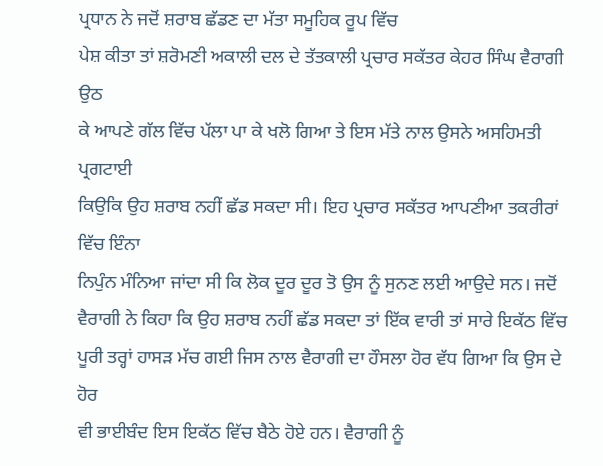ਪ੍ਰਧਾਨ ਨੇ ਜਦੋਂ ਸ਼ਰਾਬ ਛੱਡਣ ਦਾ ਮੱਤਾ ਸਮੂਹਿਕ ਰੂਪ ਵਿੱਚ
ਪੇਸ਼ ਕੀਤਾ ਤਾਂ ਸ਼ਰੋਮਣੀ ਅਕਾਲੀ ਦਲ ਦੇ ਤੱਤਕਾਲੀ ਪ੍ਰਚਾਰ ਸਕੱਤਰ ਕੇਹਰ ਸਿੰਘ ਵੈਰਾਗੀ ਉਠ
ਕੇ ਆਪਣੇ ਗੱਲ ਵਿੱਚ ਪੱਲਾ ਪਾ ਕੇ ਖਲੋ ਗਿਆ ਤੇ ਇਸ ਮੱਤੇ ਨਾਲ ਉਸਨੇ ਅਸਹਿਮਤੀ ਪ੍ਰਗਟਾਈ
ਕਿਉਕਿ ਉਹ ਸ਼ਰਾਬ ਨਹੀਂ ਛੱਡ ਸਕਦਾ ਸੀ। ਇਹ ਪ੍ਰਚਾਰ ਸਕੱਤਰ ਆਪਣੀਆ ਤਕਰੀਰਾਂ ਵਿੱਚ ਇੰਨਾ
ਨਿਪੁੰਨ ਮੰਨਿਆ ਜਾਂਦਾ ਸੀ ਕਿ ਲੋਕ ਦੂਰ ਦੂਰ ਤੋ ਉਸ ਨੂੰ ਸੁਨਣ ਲਈ ਆਉਦੇ ਸਨ। ਜਦੋਂ
ਵੈਰਾਗੀ ਨੇ ਕਿਹਾ ਕਿ ਉਹ ਸ਼ਰਾਬ ਨਹੀਂ ਛੱਡ ਸਕਦਾ ਤਾਂ ਇੱਕ ਵਾਰੀ ਤਾਂ ਸਾਰੇ ਇਕੱਠ ਵਿੱਚ
ਪੂਰੀ ਤਰ੍ਹਾਂ ਹਾਸੜ ਮੱਚ ਗਈ ਜਿਸ ਨਾਲ ਵੈਰਾਗੀ ਦਾ ਹੌਸਲਾ ਹੋਰ ਵੱਧ ਗਿਆ ਕਿ ਉਸ ਦੇ ਹੋਰ
ਵੀ ਭਾਈਬੰਦ ਇਸ ਇਕੱਠ ਵਿੱਚ ਬੈਠੇ ਹੋਏ ਹਨ। ਵੈਰਾਗੀ ਨੂੰ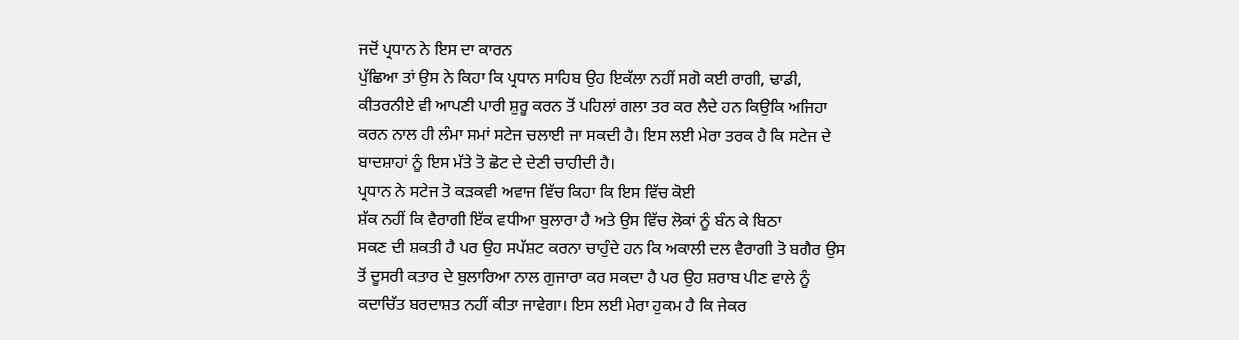ਜਦੋਂ ਪ੍ਰਧਾਨ ਨੇ ਇਸ ਦਾ ਕਾਰਨ
ਪੁੱਛਿਆ ਤਾਂ ਉਸ ਨੇ ਕਿਹਾ ਕਿ ਪ੍ਰਧਾਨ ਸਾਹਿਬ ਉਹ ਇਕੱਲਾ ਨਹੀਂ ਸਗੋ ਕਈ ਰਾਗੀ, ਢਾਡੀ,
ਕੀਤਰਨੀਏ ਵੀ ਆਪਣੀ ਪਾਰੀ ਸ਼ੁਰੂ ਕਰਨ ਤੋਂ ਪਹਿਲਾਂ ਗਲਾ ਤਰ ਕਰ ਲੈਦੇ ਹਨ ਕਿਉਕਿ ਅਜਿਹਾ
ਕਰਨ ਨਾਲ ਹੀ ਲੰਮਾ ਸਮਾਂ ਸਟੇਜ ਚਲਾਈ ਜਾ ਸਕਦੀ ਹੈ। ਇਸ ਲਈ ਮੇਰਾ ਤਰਕ ਹੈ ਕਿ ਸਟੇਜ ਦੇ
ਬਾਦਸ਼ਾਹਾਂ ਨੂੰ ਇਸ ਮੱਤੇ ਤੋ ਛੋਟ ਦੇ ਦੇਣੀ ਚਾਹੀਦੀ ਹੈ।
ਪ੍ਰਧਾਨ ਨੇ ਸਟੇਜ ਤੋ ਕੜਕਵੀ ਅਵਾਜ ਵਿੱਚ ਕਿਹਾ ਕਿ ਇਸ ਵਿੱਚ ਕੋਈ
ਸ਼ੱਕ ਨਹੀਂ ਕਿ ਵੈਰਾਗੀ ਇੱਕ ਵਧੀਆ ਬੁਲਾਰਾ ਹੈ ਅਤੇ ਉਸ ਵਿੱਚ ਲੋਕਾਂ ਨੂੰ ਬੰਨ ਕੇ ਬਿਠਾ
ਸਕਣ ਦੀ ਸ਼ਕਤੀ ਹੈ ਪਰ ਉਹ ਸਪੱਸ਼ਟ ਕਰਨਾ ਚਾਹੁੰਦੇ ਹਨ ਕਿ ਅਕਾਲੀ ਦਲ ਵੈਰਾਗੀ ਤੋ ਬਗੈਰ ਉਸ
ਤੋਂ ਦੂਸਰੀ ਕਤਾਰ ਦੇ ਬੁਲਾਰਿਆ ਨਾਲ ਗੁਜਾਰਾ ਕਰ ਸਕਦਾ ਹੈ ਪਰ ਉਹ ਸ਼ਰਾਬ ਪੀਣ ਵਾਲੇ ਨੂੰ
ਕਦਾਚਿੱਤ ਬਰਦਾਸ਼ਤ ਨਹੀਂ ਕੀਤਾ ਜਾਵੇਗਾ। ਇਸ ਲਈ ਮੇਰਾ ਹੁਕਮ ਹੈ ਕਿ ਜੇਕਰ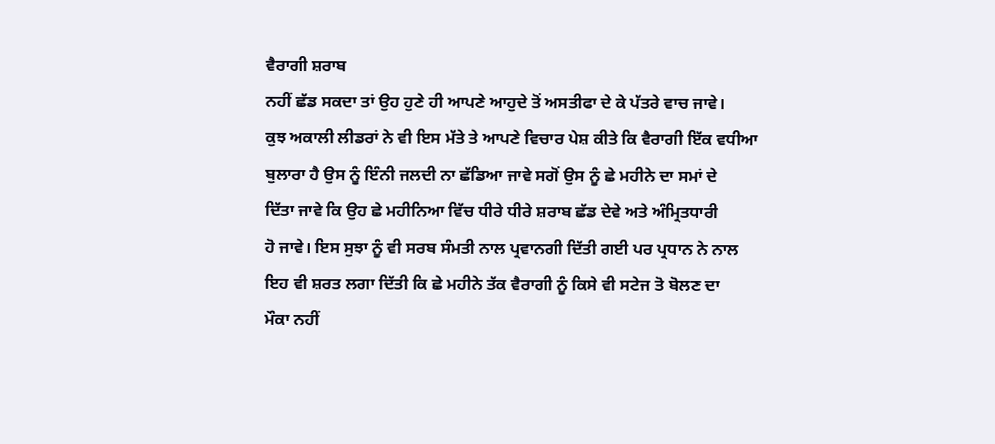ਵੈਰਾਗੀ ਸ਼ਰਾਬ
ਨਹੀਂ ਛੱਡ ਸਕਦਾ ਤਾਂ ਉਹ ਹੁਣੇ ਹੀ ਆਪਣੇ ਆਹੁਦੇ ਤੋਂ ਅਸਤੀਫਾ ਦੇ ਕੇ ਪੱਤਰੇ ਵਾਚ ਜਾਵੇ।
ਕੁਝ ਅਕਾਲੀ ਲੀਡਰਾਂ ਨੇ ਵੀ ਇਸ ਮੱਤੇ ਤੇ ਆਪਣੇ ਵਿਚਾਰ ਪੇਸ਼ ਕੀਤੇ ਕਿ ਵੈਰਾਗੀ ਇੱਕ ਵਧੀਆ
ਬੁਲਾਰਾ ਹੈ ਉਸ ਨੂੰ ਇੰਨੀ ਜਲਦੀ ਨਾ ਛੱਡਿਆ ਜਾਵੇ ਸਗੋਂ ਉਸ ਨੂੰ ਛੇ ਮਹੀਨੇ ਦਾ ਸਮਾਂ ਦੇ
ਦਿੱਤਾ ਜਾਵੇ ਕਿ ਉਹ ਛੇ ਮਹੀਨਿਆ ਵਿੱਚ ਧੀਰੇ ਧੀਰੇ ਸ਼ਰਾਬ ਛੱਡ ਦੇਵੇ ਅਤੇ ਅੰਮ੍ਰਿਤਧਾਰੀ
ਹੋ ਜਾਵੇ। ਇਸ ਸੁਝਾ ਨੂੰ ਵੀ ਸਰਬ ਸੰਮਤੀ ਨਾਲ ਪ੍ਰਵਾਨਗੀ ਦਿੱਤੀ ਗਈ ਪਰ ਪ੍ਰਧਾਨ ਨੇ ਨਾਲ
ਇਹ ਵੀ ਸ਼ਰਤ ਲਗਾ ਦਿੱਤੀ ਕਿ ਛੇ ਮਹੀਨੇ ਤੱਕ ਵੈਰਾਗੀ ਨੂੰ ਕਿਸੇ ਵੀ ਸਟੇਜ ਤੋ ਬੋਲਣ ਦਾ
ਮੌਕਾ ਨਹੀਂ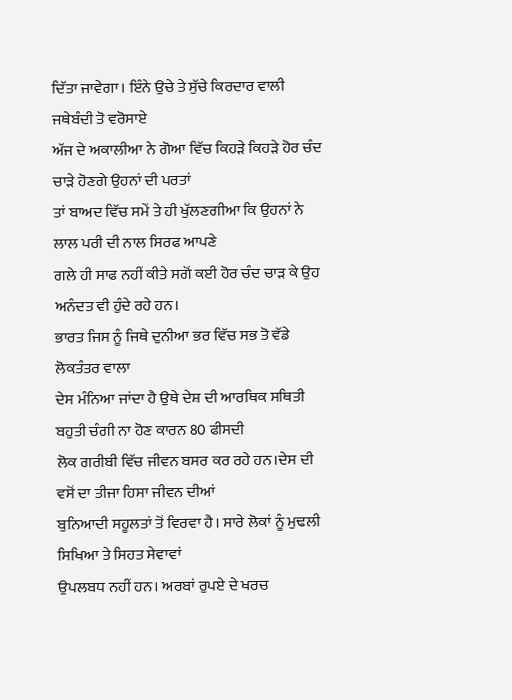ਦਿੱਤਾ ਜਾਵੇਗਾ। ਇੰਨੇ ਉਚੇ ਤੇ ਸੁੱਚੇ ਕਿਰਦਾਰ ਵਾਲੀ ਜਥੇਬੰਦੀ ਤੋ ਵਰੋਸਾਏ
ਅੱਜ ਦੇ ਅਕਾਲੀਆ ਨੇ ਗੋਆ ਵਿੱਚ ਕਿਹੜੇ ਕਿਹੜੇ ਹੋਰ ਚੰਦ ਚਾੜੇ ਹੋਣਗੇ ਉਹਨਾਂ ਦੀ ਪਰਤਾਂ
ਤਾਂ ਬਾਅਦ ਵਿੱਚ ਸਮੇਂ ਤੇ ਹੀ ਖੁੱਲਣਗੀਆ ਕਿ ਉਹਨਾਂ ਨੇ ਲਾਲ ਪਰੀ ਦੀ ਨਾਲ ਸਿਰਫ ਆਪਣੇ
ਗਲੇ ਹੀ ਸਾਫ ਨਹੀਂ ਕੀਤੇ ਸਗੋਂ ਕਈ ਹੋਰ ਚੰਦ ਚਾੜ ਕੇ ਉਹ ਅਨੰਦਤ ਵੀ ਹੁੰਦੇ ਰਹੇ ਹਨ।
ਭਾਰਤ ਜਿਸ ਨੂੰ ਜਿਥੇ ਦੁਨੀਆ ਭਰ ਵਿੱਚ ਸਭ ਤੋ ਵੱਡੇ ਲੋਕਤੰਤਰ ਵਾਲਾ
ਦੇਸ ਮੰਨਿਆ ਜਾਂਦਾ ਹੈ ਉਥੇ ਦੇਸ਼ ਦੀ ਆਰਥਿਕ ਸਥਿਤੀ ਬਹੁਤੀ ਚੰਗੀ ਨਾ ਹੋਣ ਕਾਰਨ 80 ਫੀਸਦੀ
ਲੋਕ ਗਰੀਬੀ ਵਿੱਚ ਜੀਵਨ ਬਸਰ ਕਰ ਰਹੇ ਹਨ।ਦੇਸ ਦੀ ਵਸੋਂ ਦਾ ਤੀਜਾ ਹਿਸਾ ਜੀਵਨ ਦੀਆਂ
ਬੁਨਿਆਦੀ ਸਹੂਲਤਾਂ ਤੋਂ ਵਿਰਵਾ ਹੈ। ਸਾਰੇ ਲੋਕਾਂ ਨੂੰ ਮੁਢਲੀ ਸਿਖਿਆ ਤੇ ਸਿਹਤ ਸੇਵਾਵਾਂ
ਉਪਲਬਧ ਨਹੀਂ ਹਨ। ਅਰਬਾਂ ਰੁਪਏ ਦੇ ਖਰਚ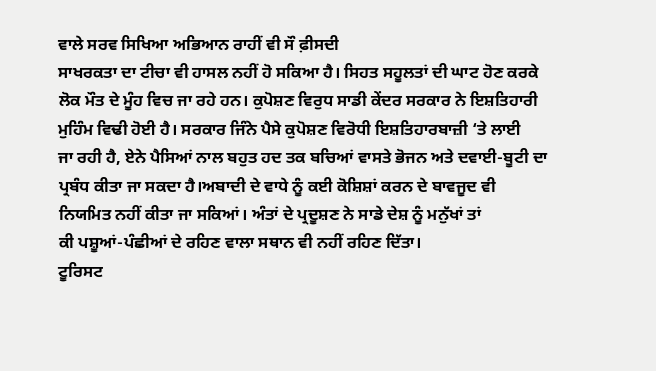ਵਾਲੇ ਸਰਵ ਸਿਖਿਆ ਅਭਿਆਨ ਰਾਹੀਂ ਵੀ ਸੌ ਫ਼ੀਸਦੀ
ਸਾਖਰਕਤਾ ਦਾ ਟੀਚਾ ਵੀ ਹਾਸਲ ਨਹੀਂ ਹੋ ਸਕਿਆ ਹੈ। ਸਿਹਤ ਸਹੂਲਤਾਂ ਦੀ ਘਾਟ ਹੋਣ ਕਰਕੇ
ਲੋਕ ਮੌਤ ਦੇ ਮੂੰਹ ਵਿਚ ਜਾ ਰਹੇ ਹਨ। ਕੁਪੋਸ਼ਣ ਵਿਰੁਧ ਸਾਡੀ ਕੇਂਦਰ ਸਰਕਾਰ ਨੇ ਇਸ਼ਤਿਹਾਰੀ
ਮੁਹਿੰਮ ਵਿਢੀ ਹੋਈ ਹੈ। ਸਰਕਾਰ ਜਿੰਨੇ ਪੈਸੇ ਕੁਪੋਸ਼ਣ ਵਿਰੋਧੀ ਇਸ਼ਤਿਹਾਰਬਾਜ਼ੀ ‘ਤੇ ਲਾਈ
ਜਾ ਰਹੀ ਹੈ, ਏਨੇ ਪੈਸਿਆਂ ਨਾਲ ਬਹੁਤ ਹਦ ਤਕ ਬਚਿਆਂ ਵਾਸਤੇ ਭੋਜਨ ਅਤੇ ਦਵਾਈ-ਬੂਟੀ ਦਾ
ਪ੍ਰਬੰਧ ਕੀਤਾ ਜਾ ਸਕਦਾ ਹੈ।ਅਬਾਦੀ ਦੇ ਵਾਧੇ ਨੂੰ ਕਈ ਕੋਸ਼ਿਸ਼ਾਂ ਕਰਨ ਦੇ ਬਾਵਜੂਦ ਵੀ
ਨਿਯਮਿਤ ਨਹੀਂ ਕੀਤਾ ਜਾ ਸਕਿਆਂ। ਅੰਤਾਂ ਦੇ ਪ੍ਰਦੂਸ਼ਣ ਨੇ ਸਾਡੇ ਦੇਸ਼ ਨੂੰ ਮਨੁੱਖਾਂ ਤਾਂ
ਕੀ ਪਸ਼ੂਆਂ-ਪੰਛੀਆਂ ਦੇ ਰਹਿਣ ਵਾਲਾ ਸਥਾਨ ਵੀ ਨਹੀਂ ਰਹਿਣ ਦਿੱਤਾ।
ਟੂਰਿਸਟ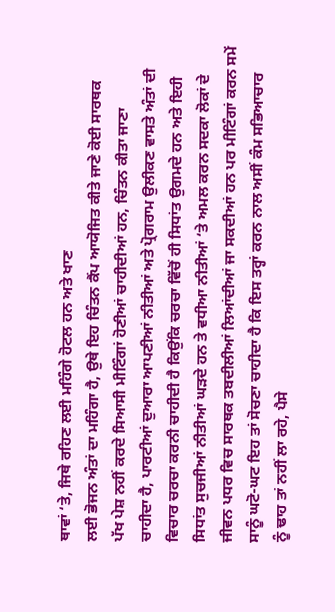ਥਾਵਾਂ ‘ਤੇ, ਜਿਥੇ ਰਹਿਣ ਲਈ ਮਹਿੰਗੇ ਹੋਟਲ ਹਨ ਅਤੇ ਖਾਣ
ਲਈ ਭੋਜਨ ਅੰਤਾਂ ਦਾ ਮਹਿੰਗਾ ਹੈ, ਉਥੇ ਇਹ ਚਿੰਤਨ ਕੈਂਪ ਆਯੋਜਿਤ ਕੀਤੇ ਜਾਣੇ ਕੋਈ ਸਾਰਥਕ
ਪੱਖ ਪੇਸ਼ ਨਹੀਂ ਕਰਦੇ ਸਿਆਸੀ ਮੀਟਿੰਗਾਂ ਹੋਣੀਆਂ ਚਾਹੀਦੀਆਂ ਹਨ, ਚਿੰਤਨ ਕੀਤਾ ਜਾਣਾ
ਚਾਹੀਦਾ ਹੈ, ਪਾਰਟੀਆਂ ਦੁਆਰਾ ਆਪਣੀਆਂ ਨੀਤੀਆਂ ਅਤੇ ਪ੍ਰੋਗਰਾਮ ਉਲੀਕਣ ਵਾਸਤੇ ਅੰਤਾਂ ਦੀ
ਵਿਚਾਰ ਚਰਚਾ ਕਰਨੀ ਚਾਹੀਦੀ ਹੈ ਕਿਉਂਕਿ ਚਰਚਾ ਵਿੱਚੋਂ ਹੀ ਸਿਧਾਂਤ ਉਗਮਦੇ ਹਨ ਅਤੇ ਇਹੀ
ਸਿਧਾਂਤ ਸੁਚਜੀਆਂ ਨੀਤੀਆਂ ਘੜਦੇ ਹਨ ਤੇ ਵਧੀਆ ਨੀਤੀਆਂ ‘ਤੇ ਅਮਲ ਕਰਨ ਸਦਕਾ ਲੋਕਾਂ ਦੇ
ਜੀਵਨ ਪਧਰ ਵਿਚ ਸਾਰਥਕ ਤਬਦੀਲੀਆਂ ਲਿਆਂਦੀਆਂ ਜਾ ਸਕਦੀਆਂ ਹਨ ਪਰ ਮੀਟਿੰਗਾਂ ਕਰਨ ਸਮੇਂ
ਸਾਨੂੰ ਘਟੋ-ਘਟ ਇਹ ਤਾਂ ਸੋਚਣਾ ਚਾਹੀਦਾ ਹੈ ਕਿ ਇਸ ਤਰ੍ਹਾਂ ਕਰਨ ਨਾਲ ਅਸੀਂ ਕੰਮ ਸਭਿਆਚਾਰ
ਨੂੰ ਢਾਹ ਤਾਂ ਨਹੀਂ ਲਾ ਰਹੇ, ਪੈਸੇ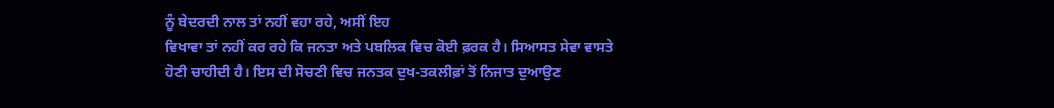ਨੂੰ ਬੇਦਰਦੀ ਨਾਲ ਤਾਂ ਨਹੀਂ ਵਹਾ ਰਹੇ, ਅਸੀਂ ਇਹ
ਵਿਖਾਵਾ ਤਾਂ ਨਹੀਂ ਕਰ ਰਹੇ ਕਿ ਜਨਤਾ ਅਤੇ ਪਬਲਿਕ ਵਿਚ ਕੋਈ ਫ਼ਰਕ ਹੈ। ਸਿਆਸਤ ਸੇਵਾ ਵਾਸਤੇ
ਹੋਣੀ ਚਾਹੀਦੀ ਹੈ। ਇਸ ਦੀ ਸੋਚਣੀ ਵਿਚ ਜਨਤਕ ਦੁਖ-ਤਕਲੀਫ਼ਾਂ ਤੋਂ ਨਿਜਾਤ ਦੁਆਉਣ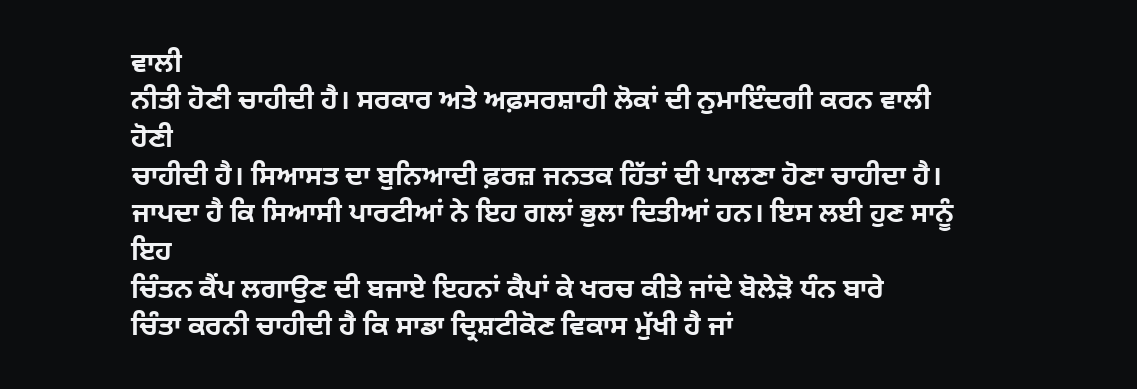ਵਾਲੀ
ਨੀਤੀ ਹੋਣੀ ਚਾਹੀਦੀ ਹੈ। ਸਰਕਾਰ ਅਤੇ ਅਫ਼ਸਰਸ਼ਾਹੀ ਲੋਕਾਂ ਦੀ ਨੁਮਾਇੰਦਗੀ ਕਰਨ ਵਾਲੀ ਹੋਣੀ
ਚਾਹੀਦੀ ਹੈ। ਸਿਆਸਤ ਦਾ ਬੁਨਿਆਦੀ ਫ਼ਰਜ਼ ਜਨਤਕ ਹਿੱਤਾਂ ਦੀ ਪਾਲਣਾ ਹੋਣਾ ਚਾਹੀਦਾ ਹੈ।
ਜਾਪਦਾ ਹੈ ਕਿ ਸਿਆਸੀ ਪਾਰਟੀਆਂ ਨੇ ਇਹ ਗਲਾਂ ਭੁਲਾ ਦਿਤੀਆਂ ਹਨ। ਇਸ ਲਈ ਹੁਣ ਸਾਨੂੰ ਇਹ
ਚਿੰਤਨ ਕੈਂਪ ਲਗਾਉਣ ਦੀ ਬਜਾਏ ਇਹਨਾਂ ਕੈਪਾਂ ਕੇ ਖਰਚ ਕੀਤੇ ਜਾਂਦੇ ਬੋਲੇੜੋ ਧੰਨ ਬਾਰੇ
ਚਿੰਤਾ ਕਰਨੀ ਚਾਹੀਦੀ ਹੈ ਕਿ ਸਾਡਾ ਦ੍ਰਿਸ਼ਟੀਕੋਣ ਵਿਕਾਸ ਮੁੱਖੀ ਹੈ ਜਾਂ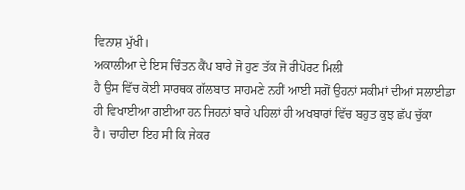ਵਿਨਾਸ਼ ਮੁੱਖੀ।
ਅਕਾਲੀਆ ਦੇ ਇਸ ਚਿੰਤਨ ਕੈਂਪ ਬਾਰੇ ਜੋ ਹੁਣ ਤੱਕ ਜੋ ਰੀਪੋਰਟ ਮਿਲੀ
ਹੈ ਉਸ ਵਿੱਚ ਕੋਈ ਸਾਰਥਕ ਗੱਲਬਾਤ ਸਾਹਮਣੇ ਨਹੀਂ ਆਈ ਸਗੋਂ ਉਹਨਾਂ ਸਕੀਮਾਂ ਦੀਆਂ ਸਲਾਈਡਾ
ਹੀ ਵਿਖਾਈਆ ਗਈਆ ਹਨ ਜਿਹਨਾਂ ਬਾਰੇ ਪਹਿਲਾਂ ਹੀ ਅਖਬਾਰਾਂ ਵਿੱਚ ਬਹੁਤ ਕੁਝ ਛੱਪ ਚੁੱਕਾ
ਹੈ। ਚਾਹੀਦਾ ਇਹ ਸੀ ਕਿ ਜੇਕਰ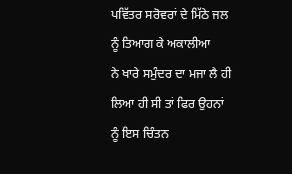ਪਵਿੱਤਰ ਸਰੋਵਰਾਂ ਦੇ ਮਿੱਠੇ ਜਲ ਨੂੰ ਤਿਆਗ ਕੇ ਅਕਾਲੀਆ
ਨੇ ਖਾਰੇ ਸਮੁੰਦਰ ਦਾ ਮਜਾ ਲੈ ਹੀ ਲਿਆ ਹੀ ਸੀ ਤਾਂ ਫਿਰ ਉਹਨਾਂ ਨੂੰ ਇਸ ਚਿੰਤਨ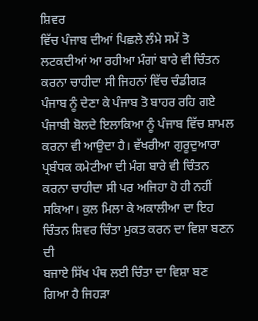ਸ਼ਿਵਰ
ਵਿੱਚ ਪੰਜਾਬ ਦੀਆਂ ਪਿਛਲੇ ਲੰਮੇ ਸਮੇਂ ਤੋ ਲਟਕਦੀਆਂ ਆ ਰਹੀਆ ਮੰਗਾਂ ਬਾਰੇ ਵੀ ਚਿੰਤਨ
ਕਰਨਾ ਚਾਹੀਦਾ ਸੀ ਜਿਹਨਾਂ ਵਿੱਚ ਚੰਡੀਗੜ ਪੰਜਾਬ ਨੂੰ ਦੇਣਾ ਕੇ ਪੰਜਾਬ ਤੋ ਬਾਹਰ ਰਹਿ ਗਏ
ਪੰਜਾਬੀ ਬੋਲਦੇ ਇਲਾਕਿਆ ਨੂੰ ਪੰਜਾਬ ਵਿੱਚ ਸ਼ਾਮਲ ਕਰਨਾ ਵੀ ਆਉਦਾ ਹੈ। ਵੱਖਰੀਆ ਗੁਰੂਦੁਆਰਾ
ਪ੍ਰਬੰਧਕ ਕਮੇਟੀਆ ਦੀ ਮੰਗ ਬਾਰੇ ਵੀ ਚਿੰਤਨ ਕਰਨਾ ਚਾਹੀਦਾ ਸੀ ਪਰ ਅਜਿਹਾ ਹੋ ਹੀ ਨਹੀਂ
ਸਕਿਆ। ਕੁਲ ਮਿਲਾ ਕੇ ਅਕਾਲੀਆ ਦਾ ਇਹ ਚਿੰਤਨ ਸ਼ਿਵਰ ਚਿੰਤਾ ਮੁਕਤ ਕਰਨ ਦਾ ਵਿਸ਼ਾ ਬਣਨ ਦੀ
ਬਜਾਏ ਸਿੱਖ ਪੰਥ ਲਈ ਚਿੰਤਾ ਦਾ ਵਿਸ਼ਾ ਬਣ ਗਿਆ ਹੈ ਜਿਹੜਾ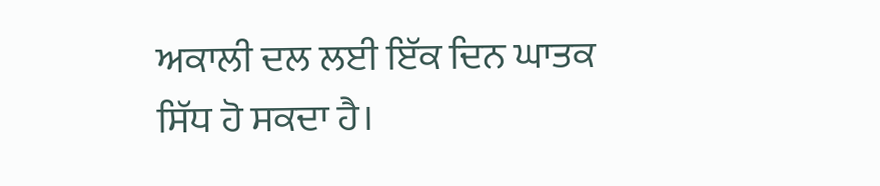ਅਕਾਲੀ ਦਲ ਲਈ ਇੱਕ ਦਿਨ ਘਾਤਕ
ਸਿੱਧ ਹੋ ਸਕਦਾ ਹੈ।